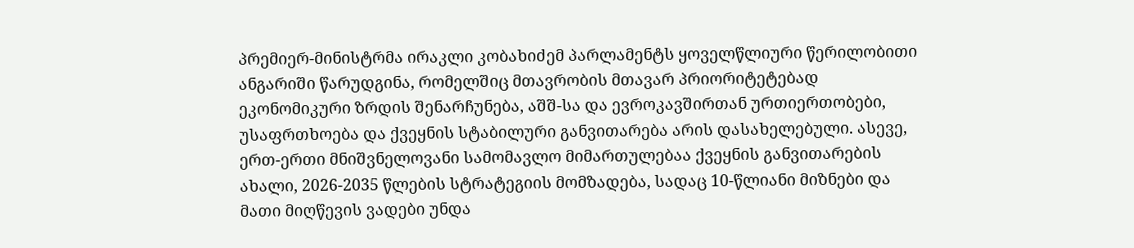პრემიერ-მინისტრმა ირაკლი კობახიძემ პარლამენტს ყოველწლიური წერილობითი ანგარიში წარუდგინა, რომელშიც მთავრობის მთავარ პრიორიტეტებად ეკონომიკური ზრდის შენარჩუნება, აშშ-სა და ევროკავშირთან ურთიერთობები, უსაფრთხოება და ქვეყნის სტაბილური განვითარება არის დასახელებული. ასევე, ერთ-ერთი მნიშვნელოვანი სამომავლო მიმართულებაა ქვეყნის განვითარების ახალი, 2026-2035 წლების სტრატეგიის მომზადება, სადაც 10-წლიანი მიზნები და მათი მიღწევის ვადები უნდა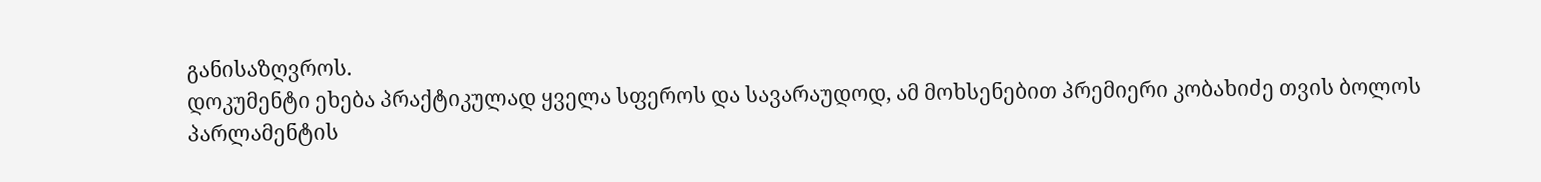განისაზღვროს.
დოკუმენტი ეხება პრაქტიკულად ყველა სფეროს და სავარაუდოდ, ამ მოხსენებით პრემიერი კობახიძე თვის ბოლოს პარლამენტის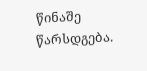წინაშე წარსდგება.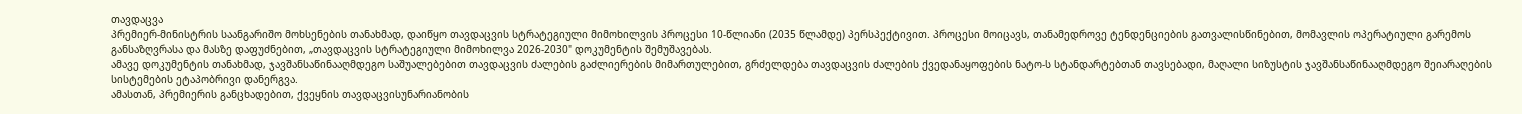თავდაცვა
პრემიერ-მინისტრის საანგარიშო მოხსენების თანახმად, დაიწყო თავდაცვის სტრატეგიული მიმოხილვის პროცესი 10-წლიანი (2035 წლამდე) პერსპექტივით. პროცესი მოიცავს, თანამედროვე ტენდენციების გათვალისწინებით, მომავლის ოპერატიული გარემოს განსაზღვრასა და მასზე დაფუძნებით, „თავდაცვის სტრატეგიული მიმოხილვა 2026-2030" დოკუმენტის შემუშავებას.
ამავე დოკუმენტის თანახმად, ჯავშანსაწინააღმდეგო საშუალებებით თავდაცვის ძალების გაძლიერების მიმართულებით, გრძელდება თავდაცვის ძალების ქვედანაყოფების ნატო-ს სტანდარტებთან თავსებადი, მაღალი სიზუსტის ჯავშანსაწინააღმდეგო შეიარაღების სისტემების ეტაპობრივი დანერგვა.
ამასთან, პრემიერის განცხადებით, ქვეყნის თავდაცვისუნარიანობის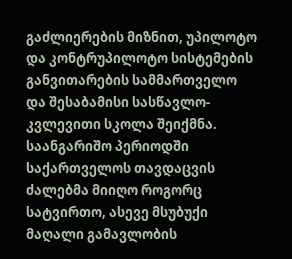გაძლიერების მიზნით, უპილოტო და კონტრუპილოტო სისტემების განვითარების სამმართველო და შესაბამისი სასწავლო-კვლევითი სკოლა შეიქმნა.
საანგარიშო პერიოდში საქართველოს თავდაცვის ძალებმა მიიღო როგორც სატვირთო, ასევე მსუბუქი მაღალი გამავლობის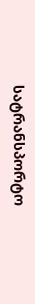სატრანსპორტო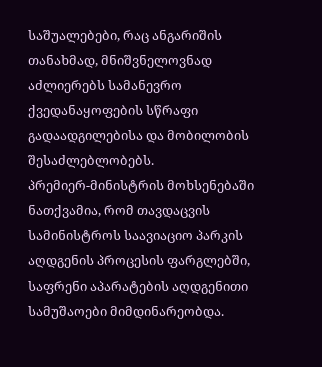საშუალებები, რაც ანგარიშის თანახმად, მნიშვნელოვნად აძლიერებს სამანევრო ქვედანაყოფების სწრაფი გადაადგილებისა და მობილობის შესაძლებლობებს.
პრემიერ-მინისტრის მოხსენებაში ნათქვამია, რომ თავდაცვის სამინისტროს საავიაციო პარკის აღდგენის პროცესის ფარგლებში, საფრენი აპარატების აღდგენითი სამუშაოები მიმდინარეობდა.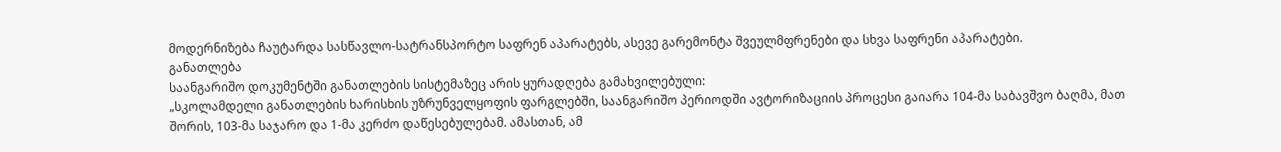მოდერნიზება ჩაუტარდა სასწავლო-სატრანსპორტო საფრენ აპარატებს, ასევე გარემონტა შვეულმფრენები და სხვა საფრენი აპარატები.
განათლება
საანგარიშო დოკუმენტში განათლების სისტემაზეც არის ყურადღება გამახვილებული:
„სკოლამდელი განათლების ხარისხის უზრუნველყოფის ფარგლებში, საანგარიშო პერიოდში ავტორიზაციის პროცესი გაიარა 104-მა საბავშვო ბაღმა, მათ შორის, 103-მა საჯარო და 1-მა კერძო დაწესებულებამ. ამასთან, ამ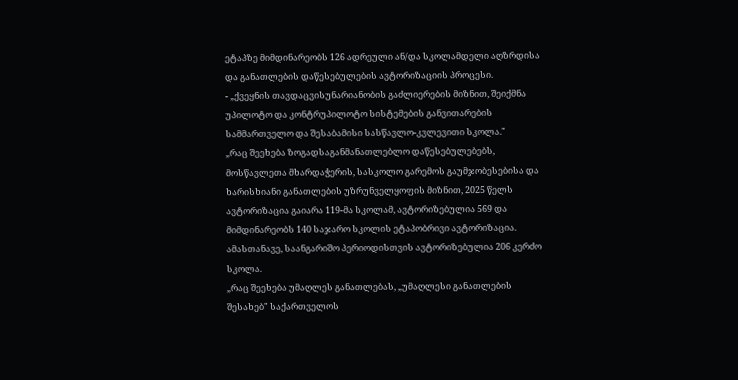ეტაპზე მიმდინარეობს 126 ადრეული ან/და სკოლამდელი აღზრდისა და განათლების დაწესებულების ავტორიზაციის პროცესი.
- „ქვეყნის თავდაცვისუნარიანობის გაძლიერების მიზნით, შეიქმნა უპილოტო და კონტრუპილოტო სისტემების განვითარების სამმართველო და შესაბამისი სასწავლო-კვლევითი სკოლა."
„რაც შეეხება ზოგადსაგანმანათლებლო დაწესებულებებს, მოსწავლეთა მხარდაჭერის, სასკოლო გარემოს გაუმჯობესებისა და ხარისხიანი განათლების უზრუნველყოფის მიზნით, 2025 წელს ავტორიზაცია გაიარა 119-მა სკოლამ, ავტორიზებულია 569 და მიმდინარეობს 140 საჯარო სკოლის ეტაპობრივი ავტორიზაცია. ამასთანავე, საანგარიშო პერიოდისთვის ავტორიზებულია 206 კერძო სკოლა.
„რაც შეეხება უმაღლეს განათლებას, „უმაღლესი განათლების შესახებ" საქართველოს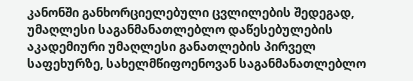კანონში განხორციელებული ცვლილების შედეგად, უმაღლესი საგანმანათლებლო დაწესებულების აკადემიური უმაღლესი განათლების პირველ საფეხურზე, სახელმწიფოენოვან საგანმანათლებლო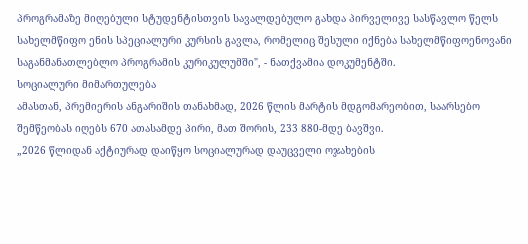პროგრამაზე მიღებული სტუდენტისთვის სავალდებულო გახდა პირველივე სასწავლო წელს სახელმწიფო ენის სპეციალური კურსის გავლა, რომელიც შესული იქნება სახელმწიფოენოვანი საგანმანათლებლო პროგრამის კურიკულუმში", - ნათქვამია დოკუმენტში.
სოციალური მიმართულება
ამასთან, პრემიერის ანგარიშის თანახმად, 2026 წლის მარტის მდგომარეობით, საარსებო შემწეობას იღებს 670 ათასამდე პირი, მათ შორის, 233 880-მდე ბავშვი.
„2026 წლიდან აქტიურად დაიწყო სოციალურად დაუცველი ოჯახების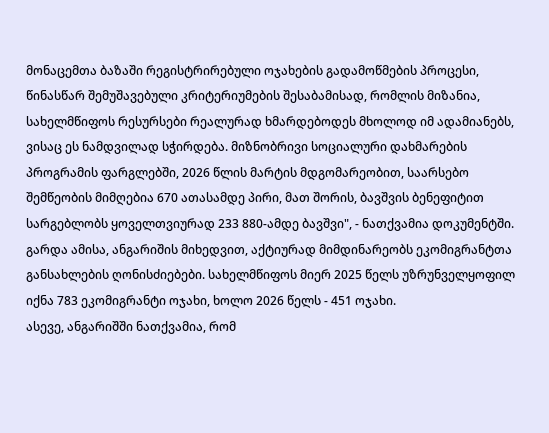მონაცემთა ბაზაში რეგისტრირებული ოჯახების გადამოწმების პროცესი, წინასწარ შემუშავებული კრიტერიუმების შესაბამისად, რომლის მიზანია, სახელმწიფოს რესურსები რეალურად ხმარდებოდეს მხოლოდ იმ ადამიანებს, ვისაც ეს ნამდვილად სჭირდება. მიზნობრივი სოციალური დახმარების პროგრამის ფარგლებში, 2026 წლის მარტის მდგომარეობით, საარსებო შემწეობის მიმღებია 670 ათასამდე პირი, მათ შორის, ბავშვის ბენეფიტით სარგებლობს ყოველთვიურად 233 880-ამდე ბავშვი", - ნათქვამია დოკუმენტში.
გარდა ამისა, ანგარიშის მიხედვით, აქტიურად მიმდინარეობს ეკომიგრანტთა განსახლების ღონისძიებები. სახელმწიფოს მიერ 2025 წელს უზრუნველყოფილ იქნა 783 ეკომიგრანტი ოჯახი, ხოლო 2026 წელს - 451 ოჯახი.
ასევე, ანგარიშში ნათქვამია, რომ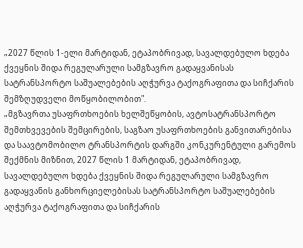„2027 წლის 1-ელი მარტიდან, ეტაპობრივად, სავალდებულო ხდება ქვეყნის შიდა რეგულარული სამგზავრო გადაყვანისას სატრანსპორტო საშუალებების აღჭურვა ტაქოგრაფითა და სიჩქარის შემზღუდველი მოწყობილობით".
„მგზავრთა უსაფრთხოების ხელშეწყობის, ავტოსატრანსპორტო შემთხვევების შემცირების, საგზაო უსაფრთხოების განვითარებისა და საავტომობილო ტრანსპორტის დარგში კონკურენტული გარემოს შექმნის მიზნით, 2027 წლის 1 მარტიდან, ეტაპობრივად, სავალდებულო ხდება ქვეყნის შიდა რეგულარული სამგზავრო გადაყვანის განხორციელებისას სატრანსპორტო საშუალებების აღჭურვა ტაქოგრაფითა და სიჩქარის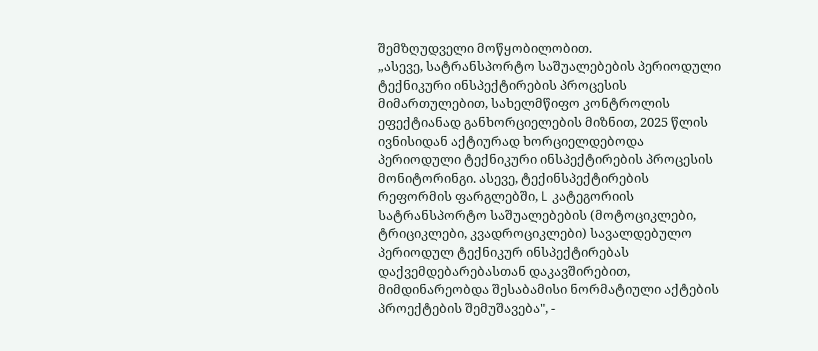შემზღუდველი მოწყობილობით.
„ასევე, სატრანსპორტო საშუალებების პერიოდული ტექნიკური ინსპექტირების პროცესის მიმართულებით, სახელმწიფო კონტროლის ეფექტიანად განხორციელების მიზნით, 2025 წლის ივნისიდან აქტიურად ხორციელდებოდა პერიოდული ტექნიკური ინსპექტირების პროცესის მონიტორინგი. ასევე, ტექინსპექტირების რეფორმის ფარგლებში, L კატეგორიის სატრანსპორტო საშუალებების (მოტოციკლები, ტრიციკლები, კვადროციკლები) სავალდებულო პერიოდულ ტექნიკურ ინსპექტირებას დაქვემდებარებასთან დაკავშირებით, მიმდინარეობდა შესაბამისი ნორმატიული აქტების პროექტების შემუშავება", -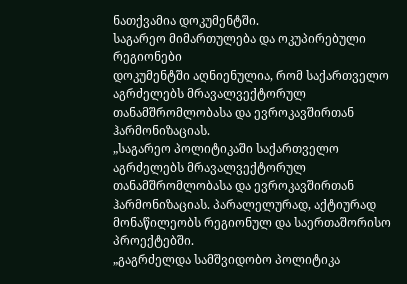ნათქვამია დოკუმენტში.
საგარეო მიმართულება და ოკუპირებული რეგიონები
დოკუმენტში აღნიენულია, რომ საქართველო აგრძელებს მრავალვექტორულ თანამშრომლობასა და ევროკავშირთან ჰარმონიზაციას.
„საგარეო პოლიტიკაში საქართველო აგრძელებს მრავალვექტორულ თანამშრომლობასა და ევროკავშირთან ჰარმონიზაციას. პარალელურად, აქტიურად მონაწილეობს რეგიონულ და საერთაშორისო პროექტებში.
„გაგრძელდა სამშვიდობო პოლიტიკა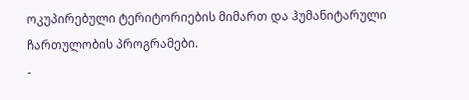ოკუპირებული ტერიტორიების მიმართ და ჰუმანიტარული ჩართულობის პროგრამები.
-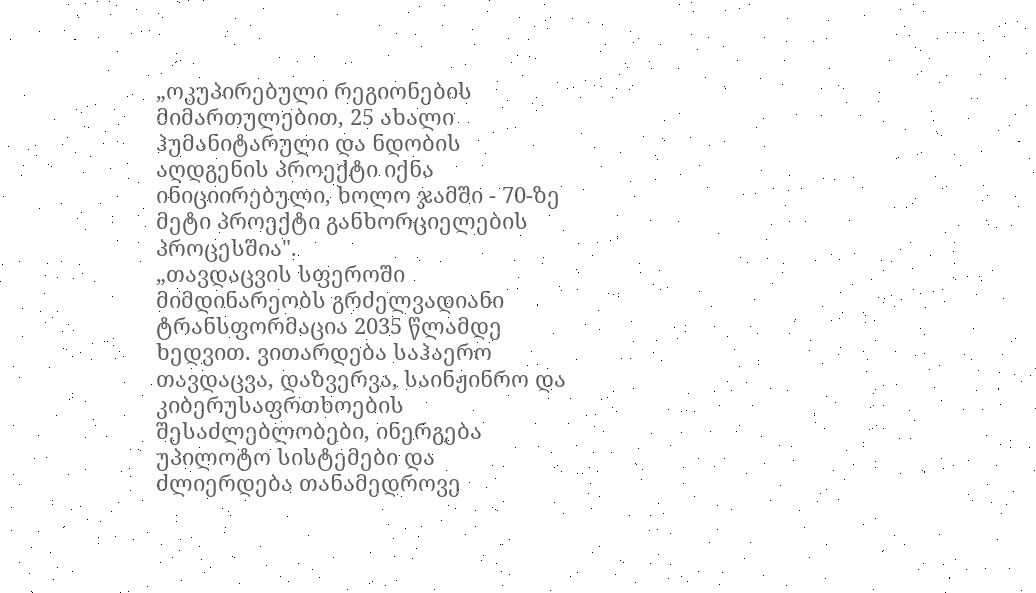„ოკუპირებული რეგიონების მიმართულებით, 25 ახალი ჰუმანიტარული და ნდობის აღდგენის პროექტი იქნა ინიციირებული, ხოლო ჯამში - 70-ზე მეტი პროექტი განხორციელების პროცესშია".
„თავდაცვის სფეროში მიმდინარეობს გრძელვადიანი ტრანსფორმაცია 2035 წლამდე ხედვით. ვითარდება საჰაერო თავდაცვა, დაზვერვა, საინჟინრო და კიბერუსაფრთხოების შესაძლებლობები, ინერგება უპილოტო სისტემები და ძლიერდება თანამედროვე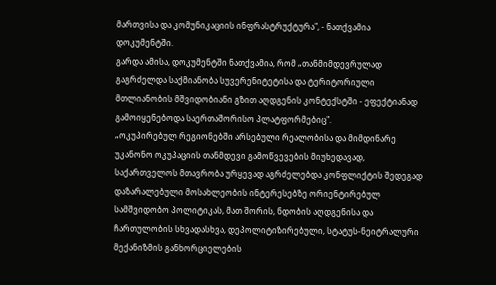მართვისა და კომუნიკაციის ინფრასტრუქტურა", - ნათქვამია დოკუმენტში.
გარდა ამისა, დოკუმენტში ნათქვამია, რომ „თანმიმდევრულად გაგრძელდა საქმიანობა სუვერენიტეტისა და ტერიტორიული მთლიანობის მშვიდობიანი გზით აღდგენის კონტექსტში - ეფექტიანად გამოიყენებოდა საერთაშორისო პლატფორმებიც".
„ოკუპირებულ რეგიონებში არსებული რეალობისა და მიმდინარე უკანონო ოკუპაციის თანმდევი გამოწვევების მიუხედავად, საქართველოს მთავრობა ურყევად აგრძელებდა კონფლიქტის შედეგად დაზარალებული მოსახლეობის ინტერესებზე ორიენტირებულ სამშვიდობო პოლიტიკას, მათ შორის, ნდობის აღდგენისა და ჩართულობის სხვადასხვა, დეპოლიტიზირებული, სტატუს-ნეიტრალური მექანიზმის განხორციელების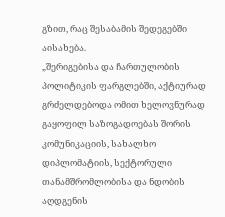გზით, რაც შესაბამის შედეგებში აისახება.
„შერიგებისა და ჩართულობის პოლიტიკის ფარგლებში, აქტიურად გრძელდებოდა ომით ხელოვნურად გაყოფილ საზოგადოებას შორის კომუნიკაციის, სახალხო დიპლომატიის, სექტორული თანამშრომლობისა და ნდობის აღდგენის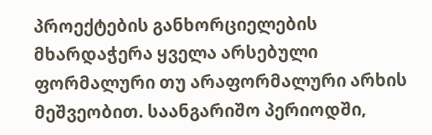პროექტების განხორციელების მხარდაჭერა ყველა არსებული ფორმალური თუ არაფორმალური არხის მეშვეობით. საანგარიშო პერიოდში,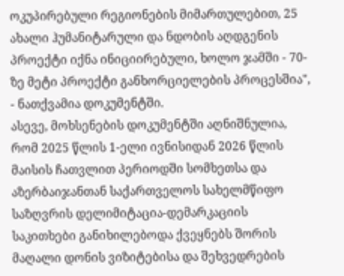ოკუპირებული რეგიონების მიმართულებით, 25 ახალი ჰუმანიტარული და ნდობის აღდგენის პროექტი იქნა ინიციირებული, ხოლო ჯამში - 70-ზე მეტი პროექტი განხორციელების პროცესშია", - ნათქვამია დოკუმენტში.
ასევე, მოხსენების დოკუმენტში აღნიშნულია, რომ 2025 წლის 1-ელი ივნისიდან 2026 წლის მაისის ჩათვლით პერიოდში სომხეთსა და აზერბაიჯანთან საქართველოს სახელმწიფო საზღვრის დელიმიტაცია-დემარკაციის საკითხები განიხილებოდა ქვეყნებს შორის მაღალი დონის ვიზიტებისა და შეხვედრების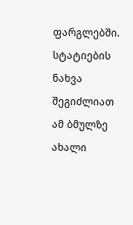ფარგლებში.
სტატიების ნახვა შეგიძლიათ ამ ბმულზე
ახალი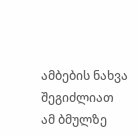ამბების ნახვა შეგიძლიათ ამ ბმულზე